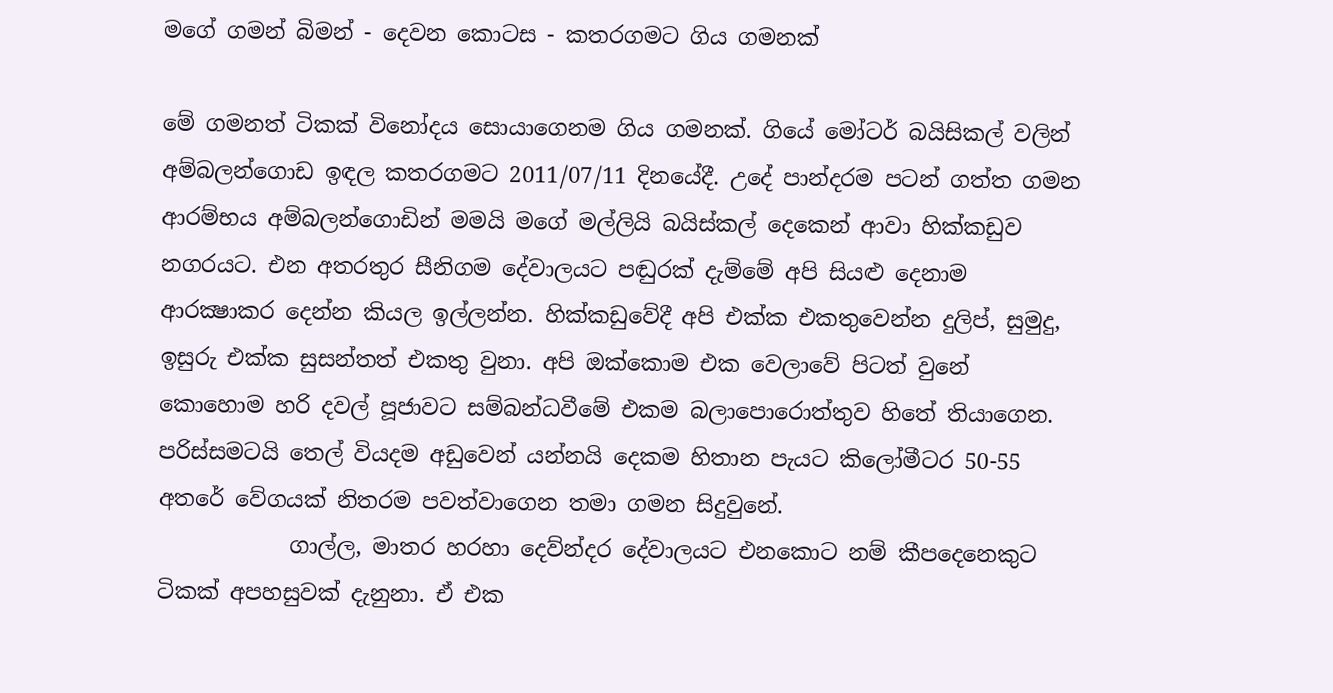මගේ ගමන් බිමන් - දෙවන කොටස - කතරගමට ගිය ගමනක්

මේ ගමනත් ටිකක් විනෝදය සොයාගෙනම ගිය ගමනක්. ගියේ මෝටර් බයිසිකල් වලින් අම්බලන්ගොඩ ඉඳල කතරගමට 2011/07/11 දිනයේදී. උදේ පාන්දරම පටන් ගත්ත ගමන ආරම්භය අම්බලන්ගොඩින් මමයි මගේ මල්ලියි බයිස්කල් දෙකෙන් ආවා හික්කඩුව නගරයට. එන අතරතුර සීනිගම දේවාලයට පඬුරක් දැම්මේ අපි සියළු දෙනාම ආරක්‍ෂාකර දෙන්න කියල ඉල්ලන්න. හික්කඩුවේදී අපි එක්ක එකතුවෙන්න දුලිප්, සුමුදු, ඉසුරු එක්ක සුසන්තත් එකතු වුනා. අපි ඔක්කොම එක වෙලාවේ පිටත් වුනේ කොහොම හරි දවල් පූජාවට සම්බන්ධවීමේ එකම බලාපොරොත්තුව හිතේ තියාගෙන. පරිස්සමටයි තෙල් වියදම අඩුවෙන් යන්නයි දෙකම හිතාන පැයට කිලෝමීටර 50-55 අතරේ වේගයක් නිතරම පවත්වාගෙන තමා ගමන සිදුවුනේ.
            ගාල්ල, මාතර හරහා දෙව්න්දර දේවාලයට එනකොට නම් කීපදෙනෙකුට ටිකක් අපහසුවක් දැනුනා. ඒ එක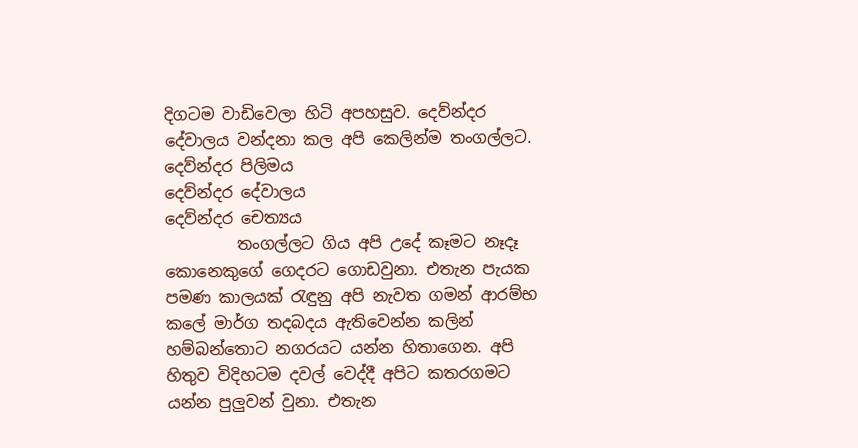දිගටම වාඩිවෙලා හිටි අපහසුව. දෙව්න්දර දේවාලය වන්දනා කල අපි කෙලින්ම තංගල්ලට.
දෙව්න්දර පිලිමය
දෙව්න්දර දේවාලය
දෙව්න්දර චෙත්‍යය
         තංගල්ලට ගිය අපි උදේ කෑමට නෑදෑ කොනෙකුගේ ගෙදරට ගොඩවුනා. එතැන පැයක පමණ කාලයක් රැඳුනු අපි නැවත ගමන් ආරම්භ කලේ මාර්ග තදබදය ඇතිවෙන්න කලින් හම්බන්තොට නගරයට යන්න හිතාගෙන. අපි හිතුව විදිහටම දවල් වෙද්දී අපිට කතරගමට යන්න පුලුවන් වුනා. එතැන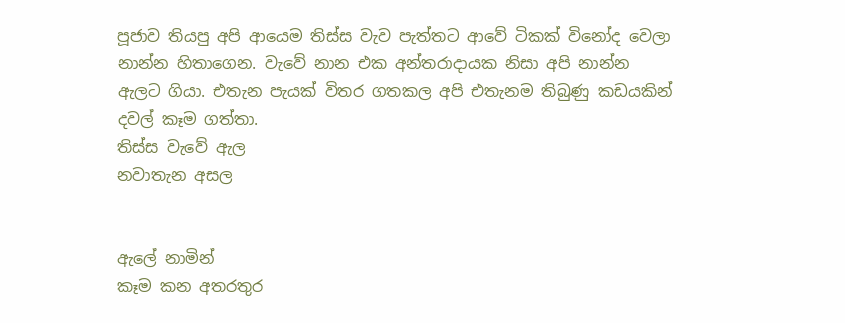පූජාව තියපු අපි ආයෙම තිස්ස වැව පැත්තට ආවේ ටිකක් විනෝද වෙලා නාන්න හිතාගෙන. වැවේ නාන එක අන්තරාදායක නිසා අපි නාන්න ඇලට ගියා. එතැන පැයක් විතර ගතකල අපි එතැනම තිබුණු කඩයකින් දවල් කෑම ගත්තා.
තිස්ස වැවේ ඇල
නවාතැන අසල


ඇලේ නාමින්
කෑම කන අතරතුර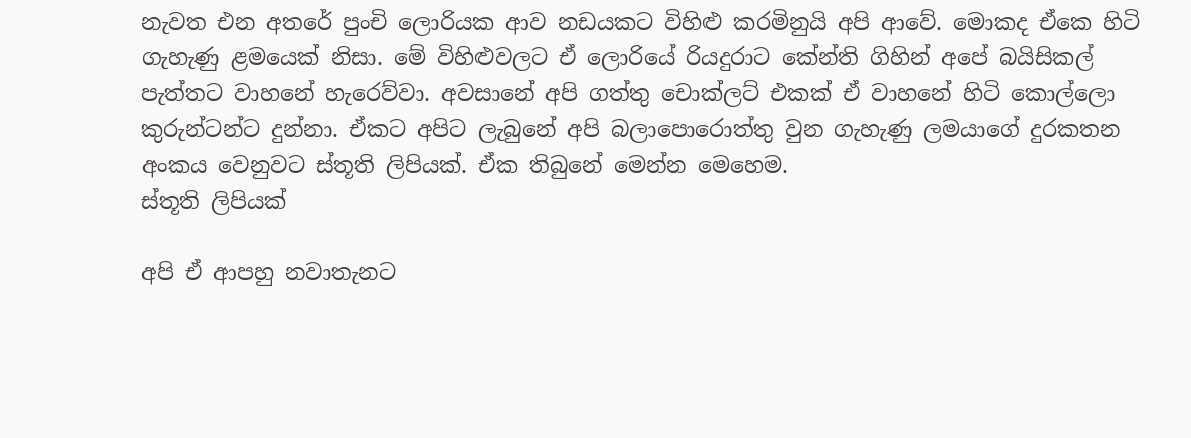නැවත එන අතරේ පුංචි ලොරියක ආව නඩයකට විහිළු කරමිනුයි අපි ආවේ. මොකද ඒකෙ හිටි ගැහැණු ළමයෙක් නිසා. මේ විහිළුවලට ඒ ලොරියේ රියදුරාට කේන්ති ගිහින් අපේ බයිසිකල් පැත්තට වාහනේ හැරෙව්වා. අවසානේ අපි ගත්තු චොක්ලට් එකක් ඒ වාහනේ හිටි කොල්ලො කුරුන්ටන්ට දුන්නා. ඒකට අපිට ලැබුනේ අපි බලාපොරොත්තු වුන ගැහැණු ලමයාගේ දුරකතන අංකය වෙනුවට ස්තූති ලිපියක්. ඒක තිබුනේ මෙන්න මෙහෙම.
ස්තූති ලිපියක්

අපි ඒ ආපහු නවාතැනට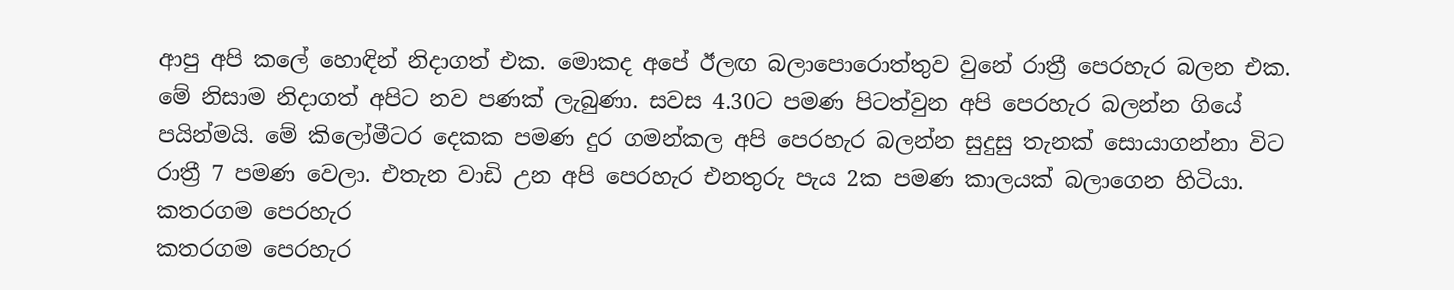ආපු අපි කලේ හොඳින් නිදාගත් එක. මොකද අපේ ඊලඟ බලාපොරොත්තුව වුනේ රාත්‍රී පෙරහැර බලන එක. මේ නිසාම නිදාගත් අපිට නව පණක් ලැබුණා. සවස 4.30ට පමණ පිටත්වුන අපි පෙරහැර බලන්න ගියේ පයින්මයි. මේ කිලෝමීටර දෙකක පමණ දුර ගමන්කල අපි පෙරහැර බලන්න සුදුසු තැනක් සොයාගන්නා විට රාත්‍රී 7 පමණ වෙලා. එතැන වාඩි උන අපි පෙරහැර එනතුරු පැය 2ක පමණ කාලයක් බලාගෙන හිටියා.
කතරගම පෙරහැර
කතරගම පෙරහැර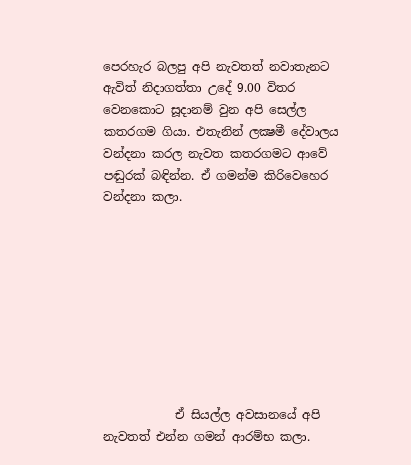පෙරහැර බලපු අපි නැවතත් නවාතැනට ඇවිත් නිදාගත්තා උදේ 9.00 විතර වෙනකොට සූදානම් වුන අපි සෙල්ල කතරගම ගියා. එතැනින් ලක්‍ෂමී දේවාලය වන්දනා කරල නැවත කතරගමට ආවේ පඬුරක් බඳින්න. ඒ ගමන්ම කිරිවෙහෙර වන්දනා කලා.









            ඒ සියල්ල අවසානයේ අපි නැවතත් එන්න ගමන් ආරම්භ කලා.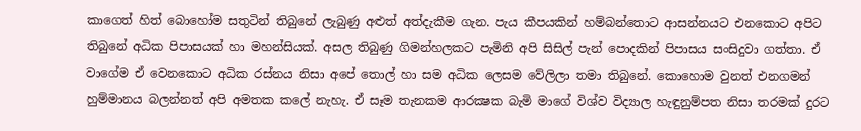කාගෙත් හිත් බොහෝම සතුටින් තිබුනේ ලැබුණු අළුත් අත්දැකීම ගැන. පැය කීපයකින් හම්බන්තොට ආසන්නයට එනකොට අපිට තිබුනේ අධික පිපාසයක් හා මහන්සියක්. අසල තිබුණු ගිමන්හලකට පැමිනි අපි සිසිල් පැන් පොදකින් පිපාසය සංසිදුවා ගත්තා. ඒ වාගේම ඒ වෙනකොට අධික රස්නය නිසා අපේ තොල් හා සම අධික ලෙසම වේලිලා තමා තිබුනේ. කොහොම වුනත් එනගමන් හුම්මානය බලන්නත් අපි අමතක කලේ නැහැ. ඒ සෑම තැනකම ආරක්‍ෂක බැමි මාගේ විශ්ව විද්‍යාල හැඳුනුම්පත නිසා තරමක් දුරට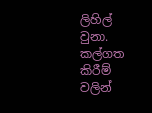ලිහිල් වුනා. කල්ගත කිරීම් වලින්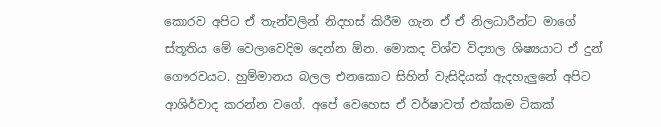කොරව අපිට ඒ තැන්වලින් නිදහස් කිරීම ගැන ඒ ඒ නිලධාරීන්ට මාගේ ස්තූතිය මේ වෙලාවෙදිම දෙන්න ඕන. මොකද විශ්ව විද්‍යාල ශිෂ්‍යයාට ඒ දුන් ගෞරවයට. හුම්මානය බලල එනකොට සිහින් වැසිදියක් ඇදහැලුනේ අපිට ආශිර්වාද කරන්න වගේ. අපේ වෙහෙස ඒ වර්ෂාවත් එක්කම ටිකක්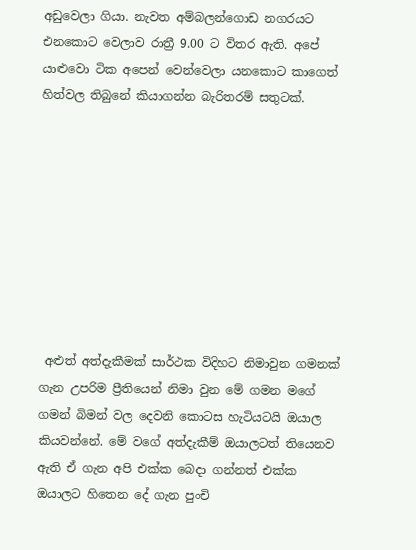අඩුවෙලා ගියා. නැවත අම්බලන්ගොඩ නගරයට එනකොට වෙලාව රාත්‍රී 9.00 ට විතර ඇති. අපේ යාළුවො ටික අපෙන් වෙන්වෙලා යනකොට කාගෙත් හිත්වල තිබුනේ කියාගන්න බැරිතරම් සතුටක්.









 අළුත් අත්දැකීමක් සාර්ථක විදිහට නිමාවුන ගමනක් ගැන උපරිම ප්‍රීතියෙන් නිමා වුන මේ ගමන මගේ ගමන් බිමන් වල දෙවනි කොටස හැටියටයි ඔයාල කියවන්නේ. මේ වගේ අත්දැකීම් ඔයාලටත් තියෙනව ඇති ඒ ගැන අපි එක්ක බෙදා ගන්නත් එක්ක ඔයාලට හිතෙන දේ ගැන පුංචි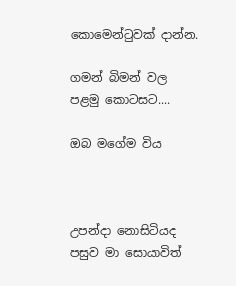කොමෙන්ටුවක් දාන්න.

ගමන් බිමන් වල පළමු කොටසට....

ඔබ මගේම විය



උපන්දා නොසිටියද
පසුව මා සොයාවිත්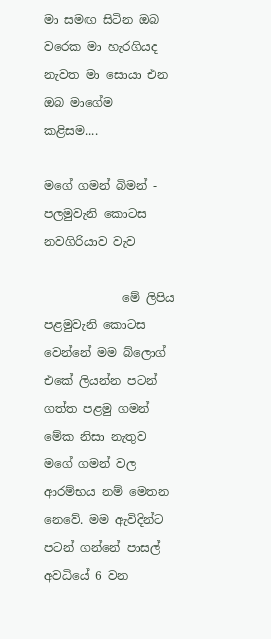මා සමඟ සිටින ඔබ
වරෙක මා හැරගියද
නැවත මා සොයා එන
ඔබ මාගේම
කළිසම....

මගේ ගමන් බිමන් - පලමුවැනි කොටස නවගිරියාව වැව

             මේ ලිපිය පළමුවැනි කොටස වෙන්නේ මම බ්ලොග් එකේ ලියන්න පටන් ගත්ත පළමු ගමන් මේක නිසා නැතුව මගේ ගමන් වල ආරම්භය නම් මෙතන නෙවේ. මම ඇවිදින්ට පටන් ගන්නේ පාසල් අවධියේ 6 වන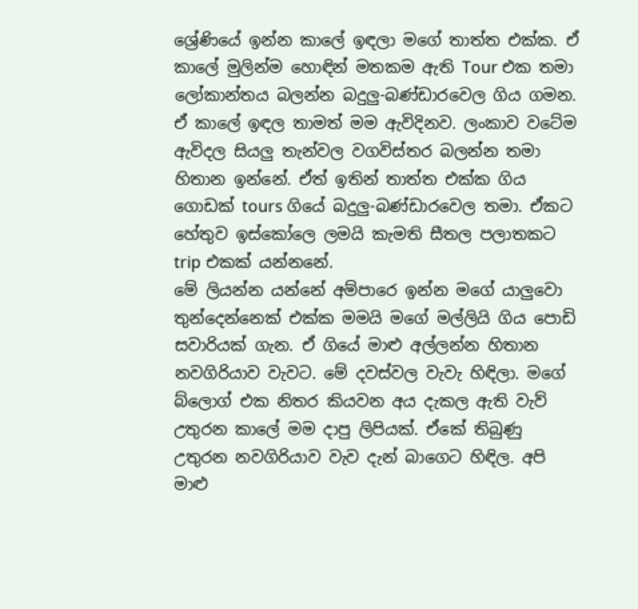ශ්‍රේණියේ ඉන්න කාලේ ඉඳලා මගේ තාත්ත එක්ක. ඒ කාලේ මුලින්ම හොඳින් මතකම ඇති Tour එක තමා ලෝකාන්තය බලන්න බදුලු-බණ්ඩාරවෙල ගිය ගමන. ඒ කාලේ ඉඳල තාමත් මම ඇවිදිනව. ලංකාව වටේම ඇවිදල සියලු තැන්වල වගවිස්තර බලන්න තමා හිතාන ඉන්නේ. ඒත් ඉතින් තාත්ත එක්ක ගිය ගොඩක් tours ගියේ බදුලු-බණ්ඩාරවෙල තමා. ඒකට හේතුව ඉස්කෝලෙ ලමයි කැමති සීතල පලාතකට trip එකක් යන්නනේ.
මේ ලියන්න යන්නේ අම්පාරෙ ඉන්න මගේ යාලුවො තුන්දෙන්නෙක් එක්ක මමයි මගේ මල්ලියි ගිය පොඩි සවාරියක් ගැන. ඒ ගියේ මාළු අල්ලන්න හිතාන නවගිරියාව වැවට. මේ දවස්වල වැවැ හිඳිලා. මගේ බ්ලොග් එක නිතර කියවන අය දැකල ඇති වැව් උතුරන කාලේ මම දාපු ලිපියක්. ඒකේ තිබුණු උතුරන නවගිරියාව වැව දැන් බාගෙට හිඳිල. අපි මාළු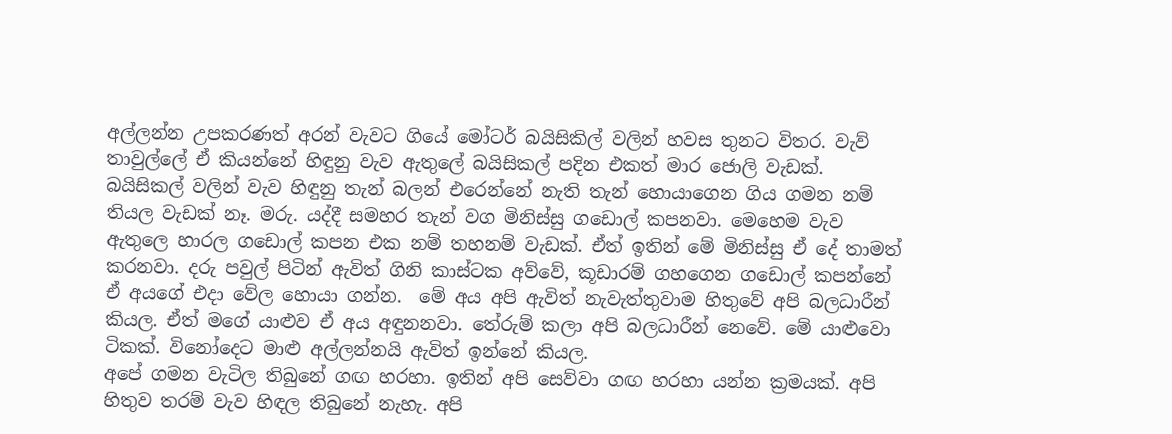අල්ලන්න උපකරණත් අරන් වැවට ගියේ මෝටර් බයිසිකිල් වලින් හවස තුනට විතර. වැව් තාවුල්ලේ ඒ කියන්නේ හිඳුනු වැව ඇතුලේ බයිසිකල් පදින එකත් මාර ජොලි වැඩක්. බයිසිකල් වලින් වැව හිඳුනු තැන් බලන් එරෙන්නේ නැති තැන් හොයාගෙන ගිය ගමන නම් තියල වැඩක් නෑ. මරු. යද්දී සමහර තැන් වග මිනිස්සු ගඩොල් කපනවා. මෙහෙම වැව ඇතුලෙ හාරල ගඩොල් කපන එක නම් තහනම් වැඩක්. ඒත් ඉතින් මේ මිනිස්සු ඒ දේ තාමත් කරනවා. දරු පවුල් පිටින් ඇවිත් ගිනි කාස්ටක අව්වේ, කූඩාරම් ගහගෙන ගඩොල් කපන්නේ ඒ අයගේ එදා වේල හොයා ගන්න.  මේ අය අපි ඇවිත් නැවැත්තුවාම හිතුවේ අපි බලධාරීන් කියල. ඒත් මගේ යාළුව ඒ අය අඳුනනවා. තේරුම් කලා අපි බලධාරීන් නෙවේ. මේ යාළුවො ටිකක්. විනෝදෙට මාළු අල්ලන්නයි ඇවිත් ඉන්නේ කියල.
අපේ ගමන වැටිල තිබුනේ ගඟ හරහා. ඉතින් අපි සෙව්වා ගඟ හරහා යන්න ක්‍රමයක්. අපි හිතුව තරම් වැව හිඳල තිබුනේ නැහැ. අපි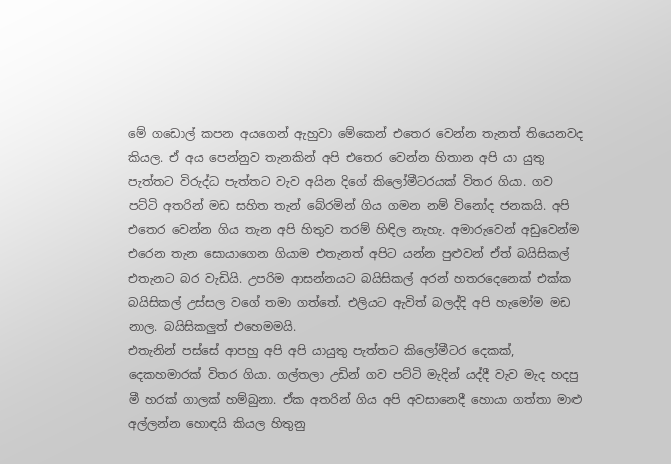මේ ගඩොල් කපන අයගෙන් ඇහුවා මේකෙන් එතෙර වෙන්න තැනත් තියෙනවද කියල. ඒ අය පෙන්නුව තැනකින් අපි එතෙර වෙන්න හිතාන අපි යා යුතු පැත්තට විරුද්ධ පැත්තට වැව අයින දිගේ කිලෝමීටරයක් විතර ගියා. ගව පට්ටි අතරින් මඩ සහිත තැන් බේරමින් ගිය ගමන නම් විනෝද ජනකයි. අපි එතෙර වෙන්න ගිය තැන අපි හිතුව තරම් හිඳිල නැහැ. අමාරුවෙන් අඩුවෙන්ම එරෙන තැන සොයාගෙන ගියාම එතැනත් අපිට යන්න පුළුවන් ඒත් බයිසිකල් එතැනට බර වැඩියි. උපරිම ආසන්නයට බයිසිකල් අරන් හතරදෙනෙක් එක්ක බයිසිකල් උස්සල වගේ තමා ගත්තේ. එලියට ඇවිත් බලද්දි අපි හැමෝම මඩ නාල. බයිසිකලුත් එහෙමමයි.
එතැනින් පස්සේ ආපහු අපි අපි යායුතු පැත්තට කිලෝමීටර දෙකක්, දෙකහමාරක් විතර ගියා. ගල්තලා උඩින් ගව පට්ටි මැදින් යද්දී වැව මැද හදපු මී හරක් ගාලක් හම්බුනා. ඒක අතරින් ගිය අපි අවසානෙදී හොයා ගත්තා මාළු අල්ලන්න හොඳයි කියල හිතුනු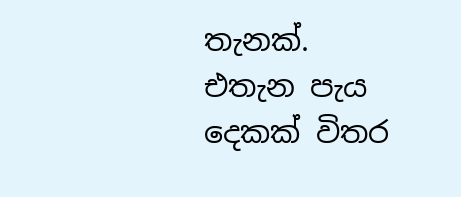තැනක්. එතැන පැය දෙකක් විතර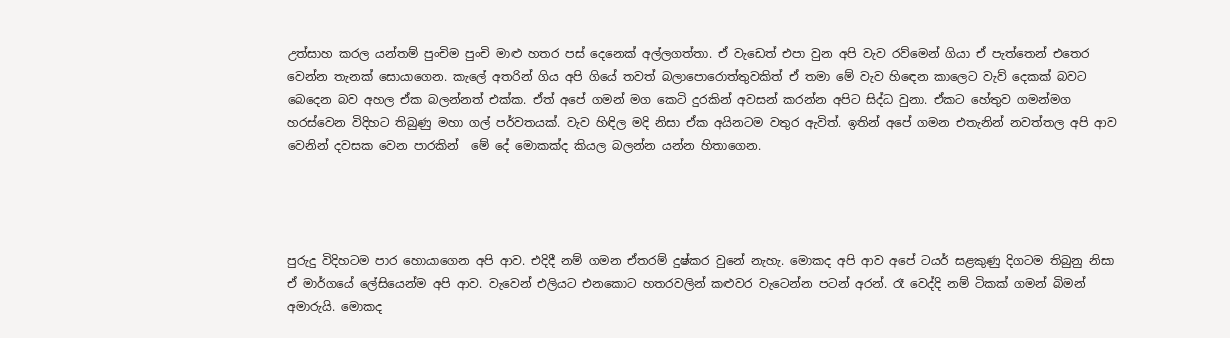උත්සාහ කරල යන්තම් පුංචිම පුංචි මාළු හතර පස් දෙනෙක් අල්ලගත්තා. ඒ වැඩෙත් එපා වුන අපි වැව රව්මෙන් ගියා ඒ පැත්තෙන් එතෙර වෙන්න තැනක් සොයාගෙන. කැලේ අතරින් ගිය අපි ගියේ තවත් බලාපොරොත්තුවකිත් ඒ තමා මේ වැව හිඳෙන කාලෙට වැව් දෙකක් බවට බෙදෙන බව අහල ඒක බලන්නත් එක්ක. ඒත් අපේ ගමන් මග කෙටි දුරකින් අවසන් කරන්න අපිට සිද්ධ වුනා. ඒකට හේතුව ගමන්මග හරස්වෙන විදිහට තිබුණු මහා ගල් පර්වතයක්. වැව හිඳිල මදි නිසා ඒක අයිනටම වතුර ඇවිත්. ඉතින් අපේ ගමන එතැනින් නවත්තල අපි ආව වෙනින් දවසක වෙන පාරකින්  මේ දේ මොකක්ද කියල බලන්න යන්න හිතාගෙන.




පුරුදු විදිහටම පාර හොයාගෙන අපි ආව. එදිදී නම් ගමන ඒතරම් දුෂ්කර වුනේ නැහැ. මොකද අපි ආව අපේ ටයර් සළකුණු දිගටම තිබුනු නිසා ඒ මාර්ගයේ ලේසියෙන්ම අපි ආව. වැවෙන් එලියට එනකොට හතරවලින් කළුවර වැටෙන්න පටන් අරන්. රෑ වෙද්දි නම් ටිකක් ගමන් බිමන් අමාරුයි. මොකද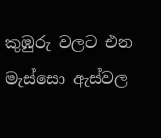කුඹුරු වලට එන මැස්සො ඇස්වල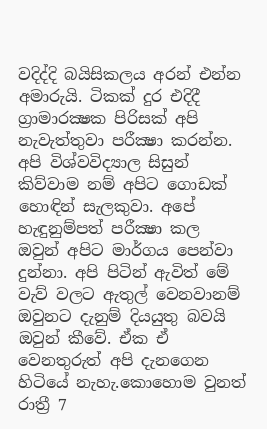වදිද්දි බයිසිකලය අරන් එන්න අමාරුයි. ටිකක් දුර එදිදී ග්‍රාමාරක්‍ෂක පිරිසක් අපි නැවැත්තුවා පරීක්‍ෂා කරන්න. අපි විශ්වවිද්‍යාල සිසුන් කිව්වාම නම් අපිට ගොඩක් හොඳින් සැලකුවා. අපේ හැඳුනුම්පත් පරීක්‍ෂා කල ඔවුන් අපිට මාර්ගය පෙන්වා දුන්නා. අපි පිටින් ඇවිත් මේ වැව් වලට ඇතුල් වෙනවානම් ඔවුනට දැනුම් දියයුතු බවයි ඔවුන් කීවේ. ඒක ඒ වෙනතුරුත් අපි දැනගෙන හිටියේ නැහැ.කොහොම වුනත් රාත්‍රී 7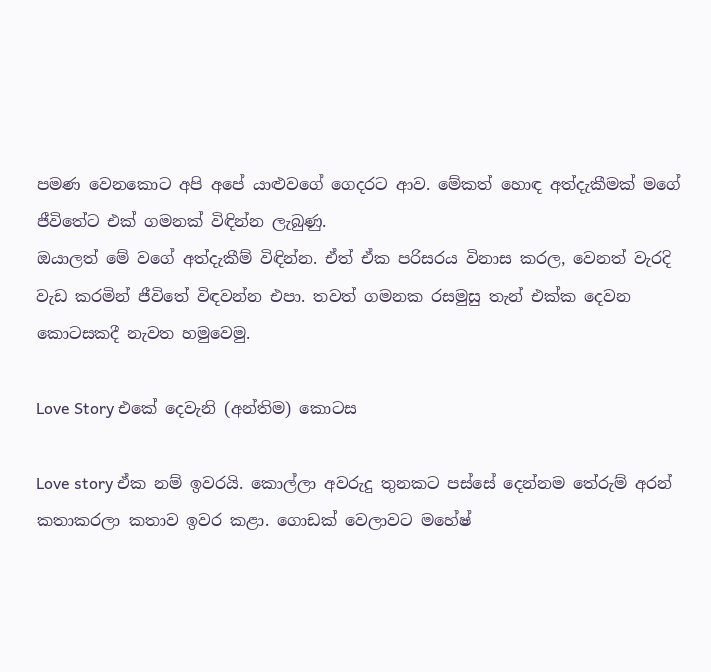පමණ වෙනකොට අපි අපේ යාළුවගේ ගෙදරට ආව. මේකත් හොඳ අත්දැකීමක් මගේ ජීවිතේට එක් ගමනක් විඳින්න ලැබුණු.
ඔයාලත් මේ වගේ අත්දැකීම් විඳින්න. ඒත් ඒක පරිසරය විනාස කරල, වෙනත් වැරදි වැඩ කරමින් ජීවිතේ විඳවන්න එපා. තවත් ගමනක රසමුසු තැන් එක්ක දෙවන කොටසකදී නැවත හමුවෙමු.

Love Story එකේ දෙවැනි (අන්තිම) කොටස

Love story ඒක නම් ඉවරයි. කොල්ලා අවරුදු තුනකට පස්සේ දෙන්නම තේරුම් අරන් කතාකරලා කතාව ඉවර කළා. ගොඩක් වෙලාවට මහේෂ්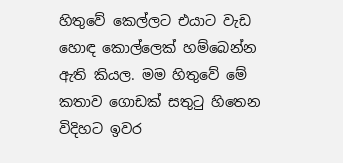හිතුවේ කෙල්ලට එයාට වැඩ හොඳ කොල්ලෙක් හම්බෙන්න ඇති කියල. මම හිතුවේ මේ කතාව ගොඩක් සතුටු හිතෙන විදිහට ඉවර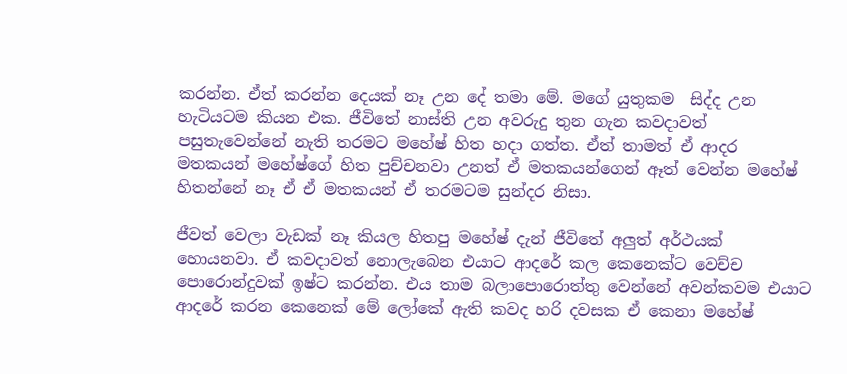කරන්න. ඒත් කරන්න දෙයක් නෑ උන දේ තමා මේ. මගේ යුතුකම  සිද්ද උන හැටියටම කියන එක. ජීවිතේ නාස්ති උන අවරුදු තුන ගැන කවදාවත් පසුතැවෙන්නේ නැති තරමට මහේෂ් හිත හදා ගත්ත. ඒත් තාමත් ඒ ආදර මතකයන් මහේෂ්ගේ හිත පුච්චනවා උනත් ඒ මතකයන්ගෙන් ඈත් වෙන්න මහේෂ් හිතන්නේ නෑ ඒ ඒ මතකයන් ඒ තරමටම සුන්දර නිසා.

ජීවත් වෙලා වැඩක් නෑ කියල හිතපු මහේෂ් දැන් ජීවිතේ අලුත් අර්ථයක් හොයනවා. ඒ කවදාවත් නොලැබෙන එයාට ආදරේ කල කෙනෙක්ට වෙච්ච පොරොන්දුවක් ඉෂ්ට කරන්න. එය තාම බලාපොරොත්තු වෙන්නේ අවන්කවම එයාට ආදරේ කරන කෙනෙක් මේ ලෝකේ ඇති කවද හරි දවසක ඒ කෙනා මහේෂ්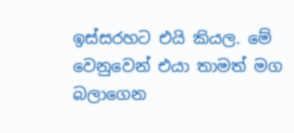ඉස්සරහට එයි කියල. මේ වෙනුවෙන් එයා තාමත් මග බලාගෙන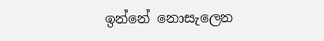ඉන්නේ නොසැලෙන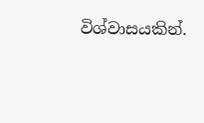විශ්වාසයකින්.